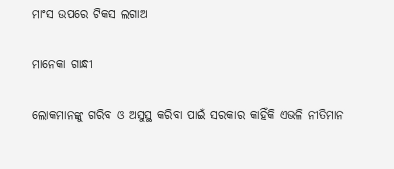ମାଂସ ଉପରେ ଟିକସ ଲଗାଅ

ମାନେକା ଗାନ୍ଧୀ

ଲୋକମାନଙ୍କୁ ଗରିବ ଓ ଅସୁସ୍ଥ କରିବା ପାଇଁ ସରକାର କାହିଁକି ଏଭଳି ନୀତିମାନ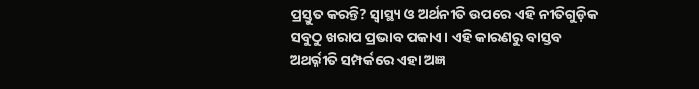ପ୍ରସ୍ତୁତ କରନ୍ତି? ସ୍ବାସ୍ଥ୍ୟ ଓ ଅର୍ଥନୀତି ଉପରେ ଏହି ନୀତିଗୁଡ଼ିକ ସବୁଠୁ ଖରାପ ପ୍ରଭାବ ପକାଏ। ଏହି କାରଣରୁ ବାସ୍ତବ ଅଥର୍ର୍ନୀତି ସମ୍ପର୍କରେ ଏହା ଅଜ୍ଞ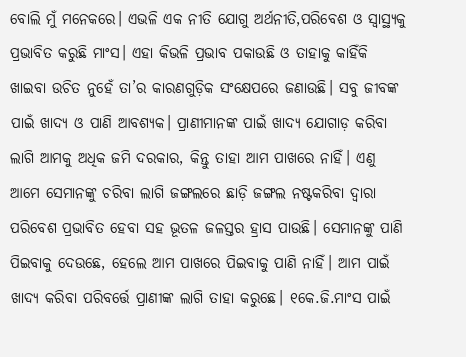ବୋଲି ମୁଁ ମନେକରେ। ଏଭଳି ଏକ ନୀତି ଯୋଗୁ ଅର୍ଥନୀତି,ପରିବେଶ ଓ ସ୍ବାସ୍ଥ୍ୟକୁ ପ୍ରଭାବିତ କରୁଛି ମାଂସ। ଏହା କିଭଳି ପ୍ରଭାବ ପକାଉଛି ଓ ତାହାକୁ କାହିଁକି ଖାଇବା ଉଚିତ ନୁହେଁ ତା’ର କାରଣଗୁଡ଼ିକ ସଂକ୍ଷେପରେ ଜଣାଉଛି। ସବୁ ଜୀବଙ୍କ ପାଇଁ ଖାଦ୍ୟ ଓ ପାଣି ଆବଶ୍ୟକ। ପ୍ରାଣୀମାନଙ୍କ ପାଇଁ ଖାଦ୍ୟ ଯୋଗାଡ଼ କରିବା ଲାଗି ଆମକୁ ଅଧିକ ଜମି ଦରକାର, କିନ୍ତୁ ତାହା ଆମ ପାଖରେ ନାହିଁ। ଏଣୁ ଆମେ ସେମାନଙ୍କୁ ଚରିବା ଲାଗି ଜଙ୍ଗଲରେ ଛାଡ଼ି ଜଙ୍ଗଲ ନଷ୍ଟକରିବା ଦ୍ୱାରା ପରିବେଶ ପ୍ରଭାବିତ ହେବା ସହ ଭୂତଳ ଜଳସ୍ତର ହ୍ରାସ ପାଉଛି। ସେମାନଙ୍କୁ ପାଣି ପିଇବାକୁ ଦେଉଛେ, ହେଲେ ଆମ ପାଖରେ ପିଇବାକୁ ପାଣି ନାହିଁ। ଆମ ପାଇଁ ଖାଦ୍ୟ କରିବା ପରିବର୍ତ୍ତେ ପ୍ରାଣୀଙ୍କ ଲାଗି ତାହା କରୁଛେ। ୧କେ.ଜି.ମାଂସ ପାଇଁ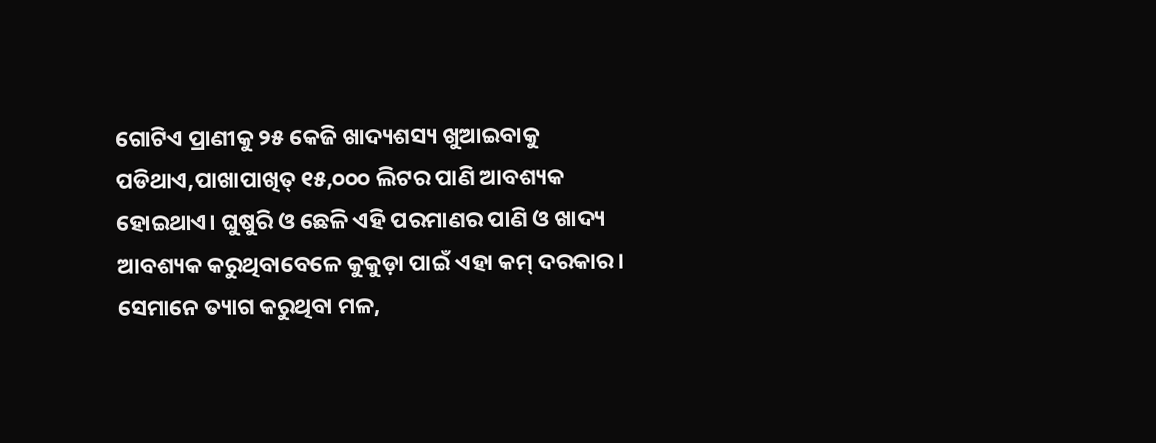ଗୋଟିଏ ପ୍ରାଣୀକୁ ୨୫ କେଜି ଖାଦ୍ୟଶସ୍ୟ ଖୁଆଇବାକୁ ପଡିଥାଏ,ପାଖାପାଖିତ୍ ୧୫,୦୦୦ ଲିଟର ପାଣି ଆବଶ୍ୟକ ହୋଇଥାଏ। ଘୁଷୁରି ଓ ଛେଳି ଏହି ପରମାଣର ପାଣି ଓ ଖାଦ୍ୟ ଆବଶ୍ୟକ କରୁଥିବାବେଳେ କୁକୁଡ଼ା ପାଇଁ ଏହା କମ୍‌ ଦରକାର। ସେମାନେ ତ୍ୟାଗ କରୁଥିବା ମଳ,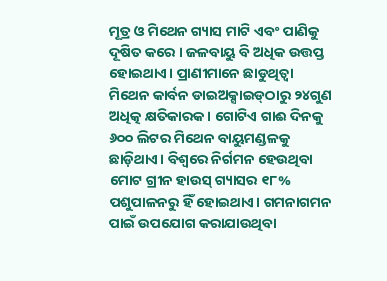ମୂତ୍ର ଓ ମିଥେନ ଗ୍ୟାସ ମାଟି ଏବଂ ପାଣିକୁ ଦୂଷିତ କରେ । ଜଳବାୟୁ ବି ଅଧିକ ଉତ୍ତପ୍ତ ହୋଇଥାଏ। ପ୍ରାଣୀମାନେ ଛାଡୁଥିତ୍ବା ମିଥେନ କାର୍ବନ ଡାଇଅକ୍ସାଇଡ୍‌ଠାରୁ ୨୪ଗୁଣ ଅଧିତ୍କ କ୍ଷତିକାରକ। ଗୋଟିଏ ଗାଈ ଦିନକୁ ୬୦୦ ଲିଟର ମିଥେନ ବାୟୁମଣ୍ଡଳକୁ ଛାଡ଼ିଥାଏ। ବିଶ୍ୱରେ ନିର୍ଗମନ ହେଉଥିବା ମୋଟ ଗ୍ରୀନ ହାଉସ୍‌ ଗ୍ୟାସର ୧୮% ପଶୁପାଳନରୁ ହିଁ ହୋଇଥାଏ। ଗମନାଗମନ ପାଇଁ ଉପଯୋଗ କରାଯାଉଥିବା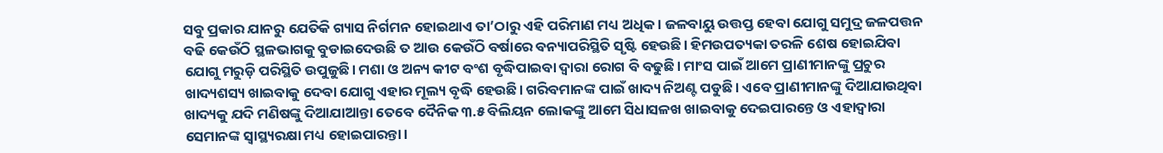ସବୁ ପ୍ରକାର ଯାନରୁ ଯେତିକି ଗ୍ୟାସ ନିର୍ଗମନ ହୋଇଥାଏ ତା’ଠାରୁ ଏହି ପରିମାଣ ମଧ୍ୟ ଅଧିକ। ଜଳବାୟୁ ଉତ୍ତପ୍ତ ହେବା ଯୋଗୁ ସମୁଦ୍ର ଜଳପତ୍ତନ ବଢି କେଉଁଠି ସ୍ଥଳଭାଗକୁ ବୁଡାଇଦେଉଛି ତ ଆଉ କେଉଁଠି ବର୍ଷାରେ ବନ୍ୟାପରିସ୍ଥିତି ସୃଷ୍ଟି ହେଉଛି। ହିମଉପତ୍ୟକା ତରଳି ଶେଷ ହୋଇଯିବା ଯୋଗୁ ମରୁଡ଼ି ପରିସ୍ଥିତି ଉପୁଜୁଛି। ମଶା ଓ ଅନ୍ୟ କୀଟ ବଂଶ ବୃଦ୍ଧିପାଇବା ଦ୍ୱାରା ରୋଗ ବି ବଢୁଛି। ମାଂସ ପାଇଁ ଆମେ ପ୍ରାଣୀମାନଙ୍କୁ ପ୍ରଚୁର ଖାଦ୍ୟଶସ୍ୟ ଖାଇବାକୁ ଦେବା ଯୋଗୁ ଏହାର ମୂଲ୍ୟ ବୃଦ୍ଧି ହେଉଛି। ଗରିବମାନଙ୍କ ପାଇଁ ଖାଦ୍ୟ ନିଅଣ୍ଟ ପଡୁଛି। ଏବେ ପ୍ରାଣୀମାନଙ୍କୁ ଦିଆଯାଉଥିବା ଖାଦ୍ୟକୁ ଯଦି ମଣିଷଙ୍କୁ ଦିଆଯାଆନ୍ତା ତେବେ ଦୈନିକ ୩.୫ ବିଲିୟନ ଲୋକଙ୍କୁ ଆମେ ସିଧାସଳଖ ଖାଇବାକୁ ଦେଇପାରନ୍ତେ ଓ ଏହାଦ୍ୱାରା ସେମାନଙ୍କ ସ୍ବାସ୍ଥ୍ୟରକ୍ଷା ମଧ୍ୟ ହୋଇପାରନ୍ତା।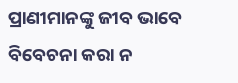ପ୍ରାଣୀମାନଙ୍କୁ ଜୀବ ଭାବେ ବିବେଚନା କରା ନ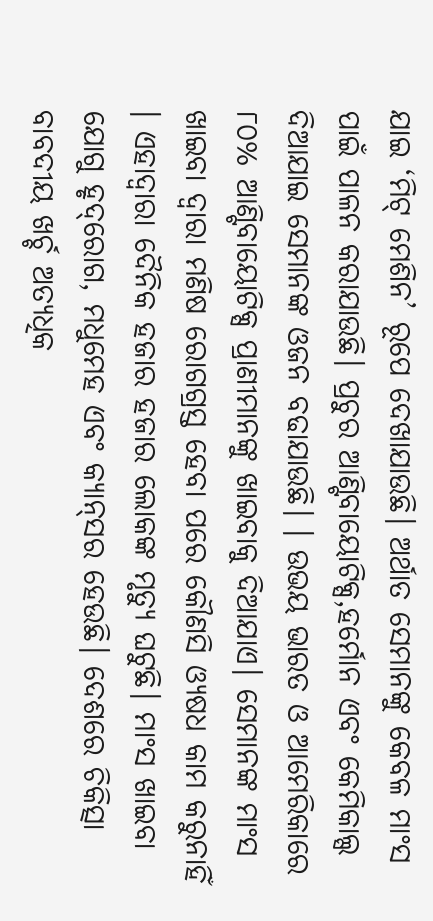ଯାଇ ‘ମିଟ୍‌ ମେଶିନ’ ରୂପେ ଦେଖାଯାଉଛି। ଅର୍ଥାତ ସେମାନଙ୍କୁ କେବଳ ମାଂସ ପାଇଁ ପାଳନ କରାଯାଉଛି। ପ୍ରଚୁର ଆଣ୍ଟିବାୟୋଟିକ୍ସ,ହର୍ମୋନ ଏବଂ କେମିକାଲ୍ସ ଦିଆଯାଇ ସେମାନଙ୍କ ଓଜନ ବଢାଯାଉଛି। । ଉଭୟ ଭାରତ ଓ ଆମେରିକାରେ ୮୦% ଆଣ୍ଟିବାୟୋଟିକ୍ସ ପ୍ରାଣୀମାନଙ୍କୁ ଖାଇବାକୁ ଦିଆଯାଏ। ସେମାନଙ୍କ ମାଂସ ଖାଇବା ଦ୍ୱାରା ମଣିଷ ରୋଗଗ୍ରସ୍ତ ହେବା ପରେ କୌଣସି ଓ୍ୟଷଧ କାମ କରୁନାହିଁ । ଏହାଦ୍ୱାରା ଦୈନିକ ହଜାର ହଜାର ଲୋକଙ୍କ ମୃତ୍ୟୁ ଘଟୁଛି। ମାଂସ ଖାଇବା ଯୋଗୁ ହୃଦ୍‌ରୋଗ, ମଧୁମେହ ଏବଂ କ୍ୟାନ୍‌ସର ହେଉଛି। ଦେଶରେ ଚିକିତ୍ସା ବାବଦୀୟ ଖର୍ଚ୍ଚ ଅତ୍ୟଧିକ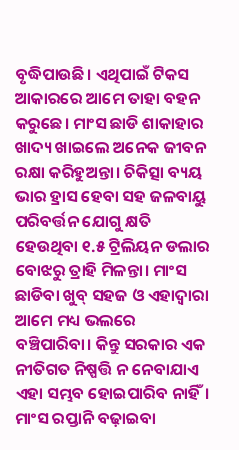ବୃଦ୍ଧିପାଉଛି। ଏଥିପାଇଁ ଟିକସ ଆକାରରେ ଆମେ ତାହା ବହନ କରୁଛେ। ମାଂସ ଛାଡି ଶାକାହାର ଖାଦ୍ୟ ଖାଇଲେ ଅନେକ ଜୀବନ ରକ୍ଷା କରିହୁଅନ୍ତା। ଚିକିତ୍ସା ବ୍ୟୟ ଭାର ହ୍ରାସ ହେବା ସହ ଜଳବାୟୁ ପରିବର୍ତ୍ତନ ଯୋଗୁ କ୍ଷତି ହେଉଥିବା ୧.୫ ଟ୍ରିଲିୟନ ଡଲାର ବୋଝରୁ ତ୍ରାହି ମିଳନ୍ତା। ମାଂସ ଛାଡିବା ଖୁବ୍‌ ସହଜ ଓ ଏହାଦ୍ୱାରା ଆମେ ମଧ୍ୟ ଭଲରେ ବଞ୍ଚିପାରିବା। କିନ୍ତୁ ସରକାର ଏକ ନୀତିଗତ ନିଷ୍ପତ୍ତି ନ ନେବାଯାଏ ଏହା ସମ୍ଭବ ହୋଇପାରିବ ନାହିଁ। ମାଂସ ରପ୍ତାନି ବଢ଼ାଇବା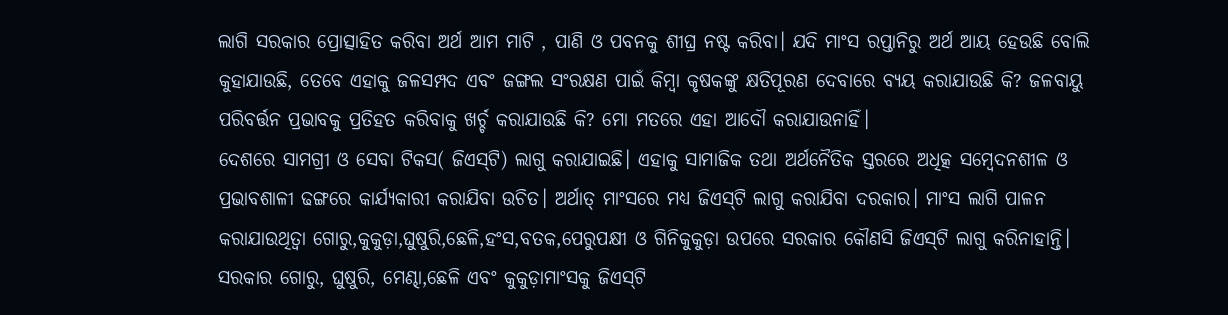ଲାଗି ସରକାର ପ୍ରୋତ୍ସାହିତ କରିବା ଅର୍ଥ ଆମ ମାଟି , ପାଣି ଓ ପବନକୁ ଶୀଘ୍ର ନଷ୍ଟ କରିବା। ଯଦି ମାଂସ ରପ୍ତାନିରୁ ଅର୍ଥ ଆୟ ହେଉଛି ବୋଲି କୁହାଯାଉଛି, ତେବେ ଏହାକୁ ଜଳସମ୍ପଦ ଏବଂ ଜଙ୍ଗଲ ସଂରକ୍ଷଣ ପାଇଁ କିମ୍ବା କୃଷକଙ୍କୁ କ୍ଷତିପୂରଣ ଦେବାରେ ବ୍ୟୟ କରାଯାଉଛି କି? ଜଳବାୟୁ ପରିବର୍ତ୍ତନ ପ୍ରଭାବକୁ ପ୍ରତିହତ କରିବାକୁ ଖର୍ଚ୍ଚ କରାଯାଉଛି କି? ମୋ ମତରେ ଏହା ଆଦୌ କରାଯାଉନାହିଁ।
ଦେଶରେ ସାମଗ୍ରୀ ଓ ସେବା ଟିକସ( ଜିଏସ୍‌ଟି) ଲାଗୁ କରାଯାଇଛି। ଏହାକୁ ସାମାଜିକ ତଥା ଅର୍ଥନୈତିକ ସ୍ତରରେ ଅଧିତ୍କ ସମ୍ବେଦନଶୀଳ ଓ ପ୍ରଭାବଶାଳୀ ଢଙ୍ଗରେ କାର୍ଯ୍ୟକାରୀ କରାଯିବା ଉଚିତ। ଅର୍ଥାତ୍‌ ମାଂସରେ ମଧ୍ୟ ଜିଏସ୍‌ଟି ଲାଗୁ କରାଯିବା ଦରକାର। ମାଂସ ଲାଗି ପାଳନ କରାଯାଉଥିତ୍ବା ଗୋରୁ,କୁକୁଡ଼ା,ଘୁଷୁରି,ଛେଳି,ହଂସ,ବତକ,ପେରୁପକ୍ଷୀ ଓ ଗିନିକୁକୁଡ଼ା ଉପରେ ସରକାର କୌଣସି ଜିଏସ୍‌ଟି ଲାଗୁ କରିନାହାନ୍ତି। ସରକାର ଗୋରୁ, ଘୁଷୁରି, ମେଣ୍ଢା,ଛେଳି ଏବଂ କୁକୁଡ଼ାମାଂସକୁ ଜିଏସ୍‌ଟି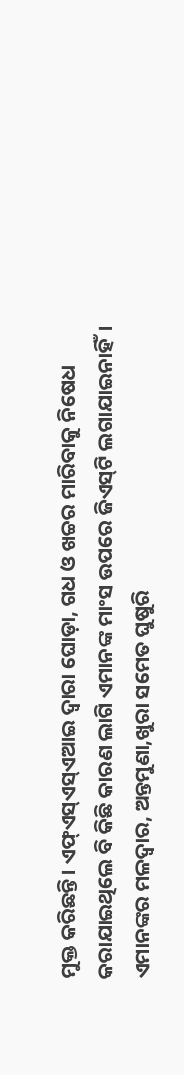ମୁକ୍ତ କରିଛନ୍ତି। ଏଫ୍‌ଏସ୍‌ଏସ୍‌ଏଆଇ ଦ୍ୱାରା ଘୋଡ଼ା, ଗଧ ଓ ଖଚ୍ଚର ମାରିବାକୁ ନିଷେଧ କରାଯାଇଥିଲେ ବି କିଛି କାରଣ ଲାଗି ଏମାନଙ୍କ ମାଂସ ଉପରେ ଜିଏସ୍‌ଟି ଲଗାଯାଇନାହିଁ। ଏମାନଙ୍କର ମଳଦ୍ୱାର, ଅନ୍ତମୁଣା,ଖୁରା ସମେତ ଘୁଷୁରି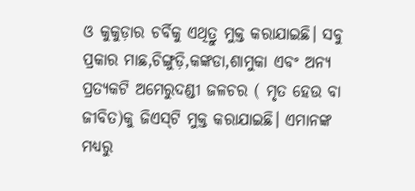ଓ କୁକୁଡ଼ାର ଚର୍ବିକୁ ଏଥିତ୍ରୁ ମୁକ୍ତ କରାଯାଇଛି। ସବୁ ପ୍ରକାର ମାଛ,ଚିଙ୍ଗୁଡ଼ି,କଙ୍କଡା,ଶାମୁକା ଏବଂ ଅନ୍ୟ ପ୍ରତ୍ୟକଟି ଅମେରୁଦଣ୍ଡୀ ଜଳଚର ( ମୃତ ହେଉ ବା ଜୀବିତ)କୁ ଜିଏସ୍‌ଟି ମୁକ୍ତ କରାଯାଇଛି। ଏମାନଙ୍କ ମଧ୍ୟରୁ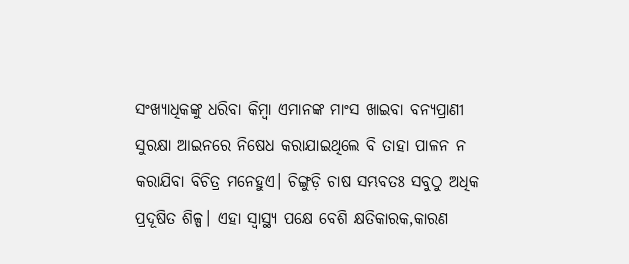ସଂଖ୍ୟାଧିକଙ୍କୁ ଧରିବା କିମ୍ବା ଏମାନଙ୍କ ମାଂସ ଖାଇବା ବନ୍ୟପ୍ରାଣୀ ସୁରକ୍ଷା ଆଇନରେ ନିଷେଧ କରାଯାଇଥିଲେ ବି ତାହା ପାଳନ ନ କରାଯିବା ବିଚିତ୍ର ମନେହୁଏ। ଚିଙ୍ଗୁଡ଼ି ଚାଷ ସମ୍ଭବତଃ ସବୁଠୁ ଅଧିକ ପ୍ରଦୂଷିତ ଶିଳ୍ପ। ଏହା ସ୍ବାସ୍ଥ୍ୟ ପକ୍ଷେ ବେଶି କ୍ଷତିକାରକ,କାରଣ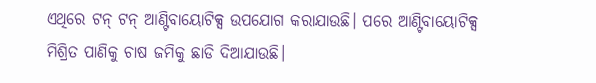ଏଥିରେ ଟନ୍‌ ଟନ୍‌ ଆଣ୍ଟିବାୟୋଟିକ୍ସ ଉପଯୋଗ କରାଯାଉଛି। ପରେ ଆଣ୍ଟିବାୟୋଟିକ୍ସ ମିଶ୍ରିତ ପାଣିକୁ ଚାଷ ଜମିକୁ ଛାଡି ଦିଆଯାଉଛି।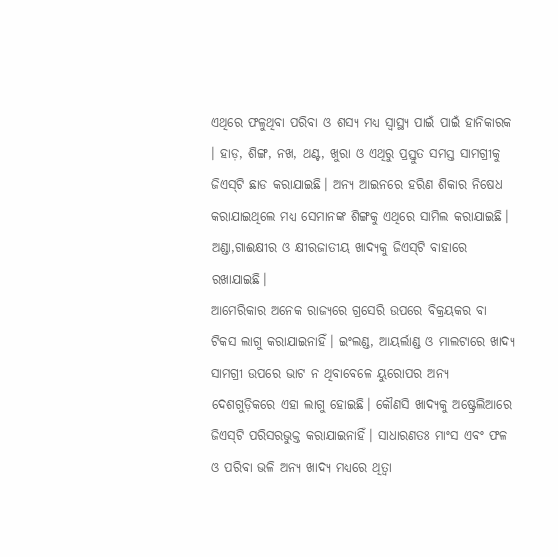ଏଥିରେ ଫଳୁଥିବା ପରିବା ଓ ଶସ୍ୟ ମଧ୍ୟ ସ୍ବାସ୍ଥ୍ୟ ପାଇଁ ପାଇଁ ହାନିକାରକ । ହାଡ଼, ଶିଙ୍ଗ, ନଖ, ଥଣ୍ଟ, ଖୁରା ଓ ଏଥିରୁ ପ୍ରସ୍ତୁତ ସମସ୍ତ ସାମଗ୍ରୀକୁ ଜିଏସ୍‌ଟି ଛାଡ କରାଯାଇଛି। ଅନ୍ୟ ଆଇନରେ ହରିଣ ଶିକାର ନିଷେଧ କରାଯାଇଥିଲେ ମଧ୍ୟ ସେମାନଙ୍କ ଶିଙ୍ଗକୁ ଏଥିରେ ସାମିଲ କରାଯାଇଛି। ଅଣ୍ଡା,ଗାଈକ୍ଷୀର ଓ କ୍ଷୀରଜାତୀୟ ଖାଦ୍ୟକୁ ଜିଏସ୍‌ଟି ବାହାରେ ରଖାଯାଇଛି।
ଆମେରିକାର ଅନେକ ରାଜ୍ୟରେ ଗ୍ରସେରି ଉପରେ ବିକ୍ରୟକର ବା ଟିକସ ଲାଗୁ କରାଯାଇନାହିଁ। ଇଂଲଣ୍ଡ, ଆୟର୍ଲାଣ୍ଡ ଓ ମାଲଟାରେ ଖାଦ୍ୟ ସାମଗ୍ରୀ ଉପରେ ଭାଟ ନ ଥିବାବେଳେ ୟୁରୋପର ଅନ୍ୟ ଦେଶଗୁଡ଼ିକରେ ଏହା ଲାଗୁ ହୋଇଛି। କୌଣସି ଖାଦ୍ୟକୁ ଅଷ୍ଟ୍ରେଲିଆରେ ଜିଏସ୍‌ଟି ପରିସରଭୁକ୍ତ କରାଯାଇନାହିଁ। ସାଧାରଣତଃ ମାଂସ ଏବଂ ଫଳ ଓ ପରିବା ଭଳି ଅନ୍ୟ ଖାଦ୍ୟ ମଧ୍ୟରେ ଥିତ୍ବା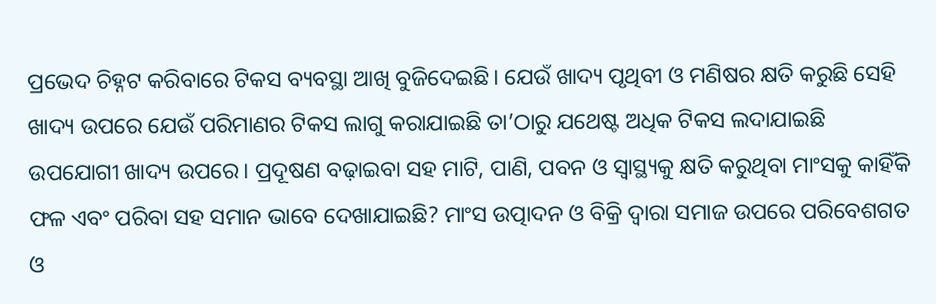ପ୍ରଭେଦ ଚିହ୍ନଟ କରିବାରେ ଟିକସ ବ୍ୟବସ୍ଥା ଆଖି ବୁଜିଦେଇଛି। ଯେଉଁ ଖାଦ୍ୟ ପୃଥିବୀ ଓ ମଣିଷର କ୍ଷତି କରୁଛି ସେହି ଖାଦ୍ୟ ଉପରେ ଯେଉଁ ପରିମାଣର ଟିକସ ଲାଗୁ କରାଯାଇଛି ତା’ଠାରୁ ଯଥେଷ୍ଟ ଅଧିକ ଟିକସ ଲଦାଯାଇଛି ଉପଯୋଗୀ ଖାଦ୍ୟ ଉପରେ। ପ୍ରଦୂଷଣ ବଢ଼ାଇବା ସହ ମାଟି, ପାଣି, ପବନ ଓ ସ୍ବାସ୍ଥ୍ୟକୁ କ୍ଷତି କରୁଥିବା ମାଂସକୁ କାହିଁକି ଫଳ ଏବଂ ପରିବା ସହ ସମାନ ଭାବେ ଦେଖାଯାଇଛି? ମାଂସ ଉତ୍ପାଦନ ଓ ବିକ୍ରି ଦ୍ୱାରା ସମାଜ ଉପରେ ପରିବେଶଗତ ଓ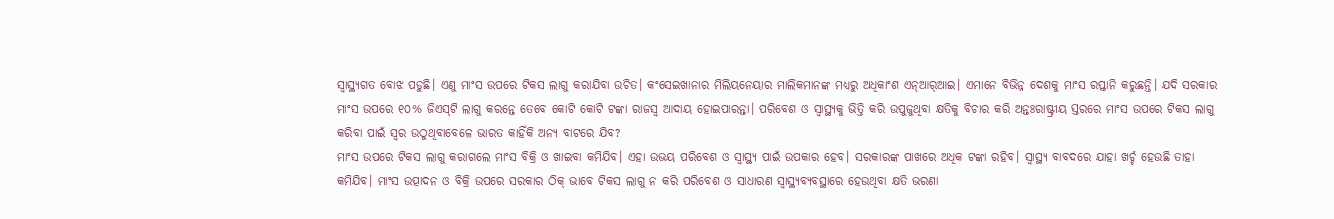ସ୍ବାସ୍ଥ୍ୟଗତ ବୋଝ ପଡୁଛି। ଏଣୁ ମାଂସ ଉପରେ ଟିକସ ଲାଗୁ କରାଯିବା ଉଚିତ। କଂସେଇଖାନାର ମିଲିୟନେୟାର ମାଲିକମାନଙ୍କ ମଧ୍ୟରୁ ଅଧିକାଂଶ ଏନ୍‌ଆର୍‌ଆଇ। ଏମାନେ ବିଭିନ୍ନ ଦେଶକୁ ମାଂସ ରପ୍ତାନି କରୁଛନ୍ତି। ଯଦି ସରକାର ମାଂସ ଉପରେ ୧୦% ଜିଏସ୍‌ଟି ଲାଗୁ କରନ୍ତେ ତେବେ କୋଟି କୋଟି ଟଙ୍କା ରାଜସ୍ବ ଆଦାୟ ହୋଇପାରନ୍ତା। ପରିବେଶ ଓ ସ୍ବାସ୍ଥ୍ୟକୁ ଭିତ୍ତି କରି ଉପୁଜୁଥିବା କ୍ଷତିକୁ ବିଚାର କରି ଅନ୍ତଃରାଷ୍ଟ୍ରୀୟ ସ୍ତରରେ ମାଂସ ଉପରେ ଟିକସ ଲାଗୁ କରିବା ପାଇଁ ସ୍ବର ଉଠୁଥିବାବେଳେ ଭାରତ କାହିଁକି ଅନ୍ୟ ବାଟରେ ଯିବ?
ମାଂସ ଉପରେ ଟିକସ ଲାଗୁ କରାଗଲେ ମାଂସ ବିକ୍ରି ଓ ଖାଇବା କମିଯିବ। ଏହା ଉଭୟ ପରିବେଶ ଓ ସ୍ବାସ୍ଥ୍ୟ ପାଇଁ ଉପକାର ହେବ। ସରକାରଙ୍କ ପାଖରେ ଅଧିକ ଟଙ୍କା ରହିବ। ସ୍ବାସ୍ଥ୍ୟ ବାବଦରେ ଯାହା ଖର୍ଚ୍ଚ ହେଉଛି ତାହା କମିଯିବ। ମାଂସ ଉତ୍ପାଦନ ଓ ବିକ୍ରି ଉପରେ ସରକାର ଠିକ୍‌ ଭାବେ ଟିକସ ଲାଗୁ ନ କରି ପରିବେଶ ଓ ସାଧାରଣ ସ୍ବାସ୍ଥ୍ୟବ୍ୟବସ୍ଥାରେ ହେଉଥିବା କ୍ଷତି ଭରଣା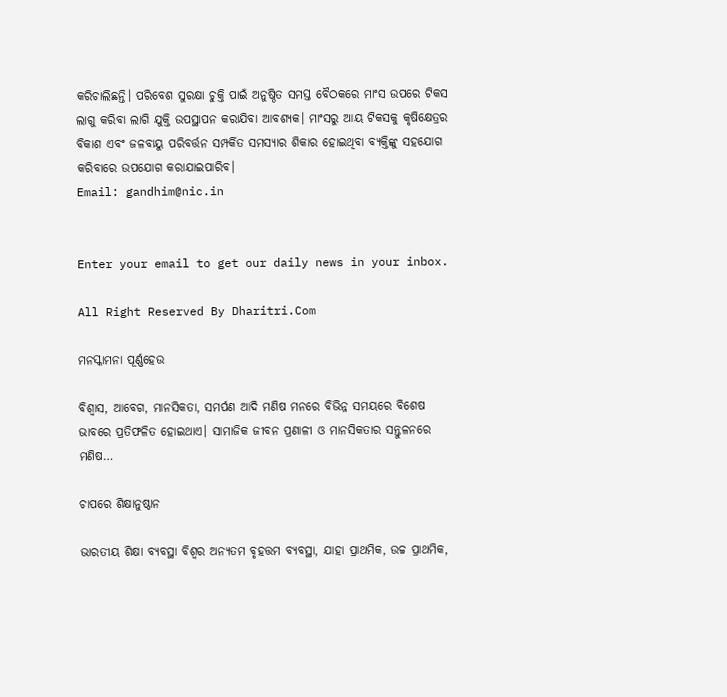କରିଚାଲିଛନ୍ତି। ପରିବେଶ ସୁରକ୍ଷା ଚୁକ୍ତି ପାଇଁ ଅନୁଷ୍ଠିତ ସମସ୍ତ ବୈଠକରେ ମାଂସ ଉପରେ ଟିକସ ଲାଗୁ କରିବା ଲାଗି ଯୁକ୍ତି ଉପସ୍ଥାପନ କରାଯିବା ଆବଶ୍ୟକ। ମାଂସରୁ ଆୟ ଟିକସକୁ କୃଷିକ୍ଷେତ୍ରର ବିକାଶ ଏବଂ ଜଳବାୟୁ ପରିବର୍ତ୍ତନ ସମ୍ପର୍କିତ ସମସ୍ୟାର ଶିକାର ହୋଇଥିବା ବ୍ୟକ୍ତିଙ୍କୁ ସହଯୋଗ କରିବାରେ ଉପଯୋଗ କରାଯାଇପାରିବ।
Email: gandhim@nic.in


Enter your email to get our daily news in your inbox.

All Right Reserved By Dharitri.Com

ମନସ୍କାମନା ପୂର୍ଣ୍ଣହେଉ

ବିଶ୍ୱାସ, ଆବେଗ, ମାନସିକତା, ସମର୍ପଣ ଆଦି ମଣିଷ ମନରେ ବିଭିନ୍ନ ସମୟରେ ବିଶେଷ ଭାବରେ ପ୍ରତିଫଳିତ ହୋଇଥାଏ। ସାମାଜିକ ଜୀବନ ପ୍ରଣାଳୀ ଓ ମାନସିକତାର ସନ୍ତୁଳନରେ ମଣିଷ…

ଚାପରେ ଶିକ୍ଷାନୁଷ୍ଠାନ

ଭାରତୀୟ ଶିକ୍ଷା ବ୍ୟବସ୍ଥା ବିଶ୍ୱର ଅନ୍ୟତମ ବୃହତ୍ତମ ବ୍ୟବସ୍ଥା, ଯାହା ପ୍ରାଥମିକ, ଉଚ୍ଚ ପ୍ରାଥମିକ,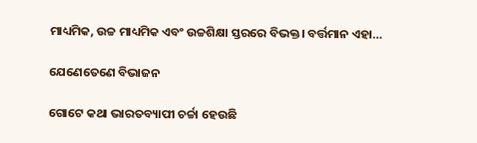ମାଧ୍ୟମିକ, ଉଚ୍ଚ ମାଧ୍ୟମିକ ଏବଂ ଉଚ୍ଚଶିକ୍ଷା ସ୍ତରରେ ବିଭକ୍ତ। ବର୍ତ୍ତମାନ ଏହା…

ଯେଣେତେଣେ ବିଭାଜନ

ଗୋଟେ କଥା ଭାରତବ୍ୟାପୀ ଚର୍ଚ୍ଚା ହେଉଛି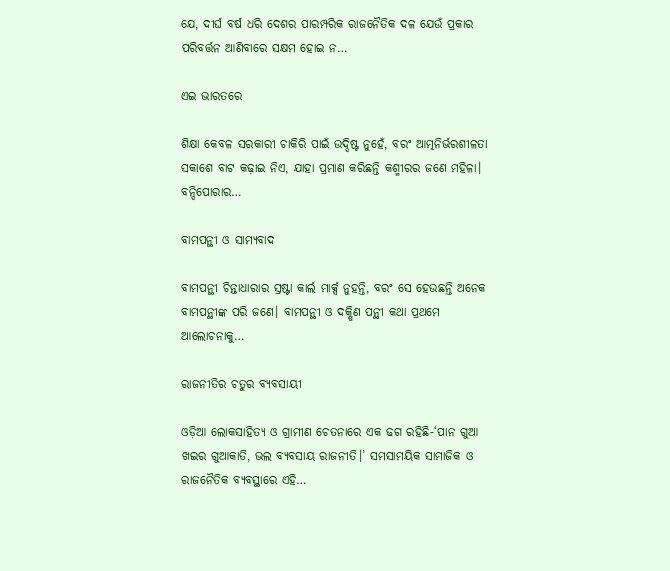ଯେ, ଦୀର୍ଘ ବର୍ଷ ଧରି ଦେଶର ପାରମ୍ପରିକ ରାଜନୈତିକ ଦଳ ଯେଉଁ ପ୍ରକାର ପରିବର୍ତ୍ତନ ଆଣିବାରେ ସକ୍ଷମ ହୋଇ ନ…

ଏଇ ଭାରତରେ

ଶିକ୍ଷା କେବଳ ସରକାରୀ ଚାକିରି ପାଇଁ ଉଦ୍ଦିଷ୍ଟ ନୁହେଁ, ବରଂ ଆତ୍ମନିର୍ଭରଶୀଳତା ସକାଶେ ବାଟ କଢ଼ାଇ ନିଏ, ଯାହା ପ୍ରମାଣ କରିଛନ୍ତି କଶ୍ମୀରର ଜଣେ ମହିଳା। ବନ୍ଦିପୋରାର…

ବାମପନ୍ଥୀ ଓ ସାମ୍ୟବାଦ

ବାମପନ୍ଥୀ ଚିନ୍ତାଧାରାର ସ୍ରଷ୍ଟା କାର୍ଲ ମାର୍କ୍ସ ନୁହନ୍ତି, ବରଂ ସେ ହେଉଛନ୍ତି ଅନେକ ବାମପନ୍ଥୀଙ୍କ ପରି ଜଣେ। ବାମପନ୍ଥୀ ଓ ଦକ୍ଷିଣ ପନ୍ଥୀ କଥା ପ୍ରଥମେ ଆଲୋଚନାକୁ…

ରାଜନୀତିର ଚତୁର ବ୍ୟବସାୟୀ

ଓଡ଼ିଆ ଲୋକସାହିତ୍ୟ ଓ ଗ୍ରାମୀଣ ଚେତନାରେ ଏକ ଢଗ ରହିଛି-‘ପାନ ଗୁଆ ଖଇର ଗୁଆକାତି, ଭଲ ବ୍ୟବସାୟ ରାଜନୀତି।’ ସମସାମୟିକ ସାମାଜିକ ଓ ରାଜନୈତିକ ବ୍ୟବସ୍ଥାରେ ଏହି…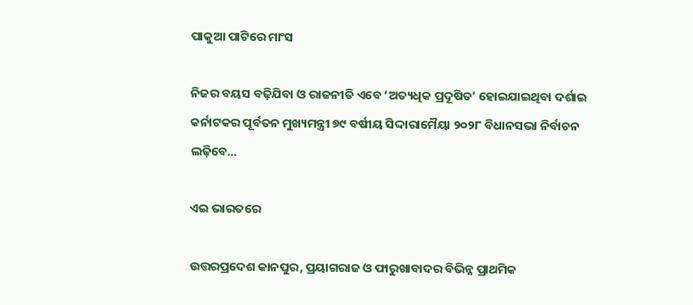ପାକୁଆ ପାଟିରେ ମାଂସ

ନିଜର ବୟସ ବଢ଼ିଯିବା ଓ ରାଜନୀତି ଏବେ ‘ଅତ୍ୟଧିକ ପ୍ରଦୂଷିତ’ ହୋଇଯାଇଥିବା ଦର୍ଶାଇ କର୍ନାଟକର ପୂର୍ବତନ ମୁଖ୍ୟମନ୍ତ୍ରୀ ୭୯ ବର୍ଷୀୟ ସିଦ୍ଦାରାମୈୟା ୨୦୨୮ ବିଧାନସଭା ନିର୍ବାଚନ ଲଢ଼ିବେ…

ଏଇ ଭାରତରେ

ଉତ୍ତରପ୍ରଦେଶ କାନପୁର, ପ୍ରୟାଗରାଜ ଓ ଫାରୁଖାବାଦର ବିଭିନ୍ନ ପ୍ରାଥମିକ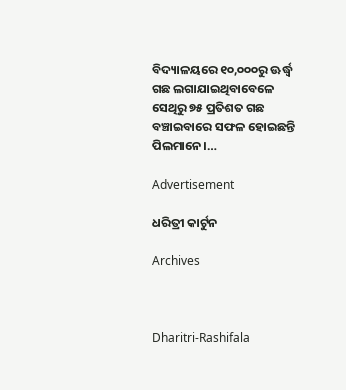ବିଦ୍ୟାଳୟରେ ୧୦,୦୦୦ରୁ ଊର୍ଦ୍ଧ୍ୱ ଗଛ ଲଗାଯାଇଥିବାବେଳେ ସେଥିରୁ ୭୫ ପ୍ରତିଶତ ଗଛ ବଞ୍ଚାଇବାରେ ସଫଳ ହୋଇଛନ୍ତି ପିଲମାନେ।…

Advertisement

ଧରିତ୍ରୀ କାର୍ଟୁନ

Archives



Dharitri-Rashifala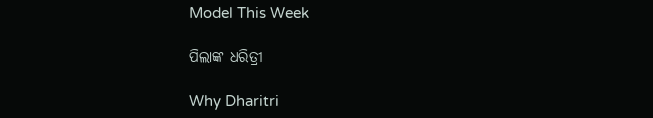Model This Week

ପିଲାଙ୍କ ଧରିତ୍ରୀ

Why Dharitri